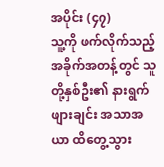အပိုင်း (၄၇)
သူ့ကို ဖက်လိုက်သည့်အခိုက်အတန့်တွင် သူတို့နှစ်ဦး၏ နားရွက်ဖျားချင်း အသာအယာ ထိတွေ့သွား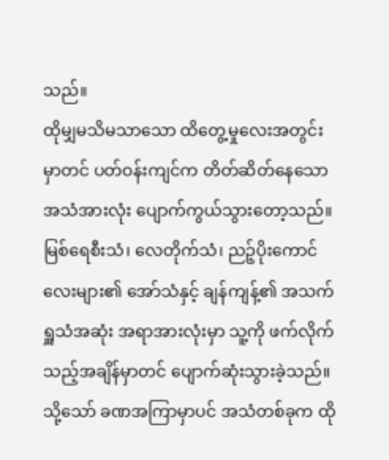သည်။
ထိုမျှမသိမသာသော ထိတွေ့မှုလေးအတွင်းမှာတင် ပတ်ဝန်းကျင်က တိတ်ဆိတ်နေသော အသံအားလုံး ပျောက်ကွယ်သွားတော့သည်။ မြစ်ရေစီးသံ၊ လေတိုက်သံ၊ ညဉ့်ပိုးကောင်လေးများ၏ အော်သံနှင့် ချန်ကျန့်၏ အသက်ရှူသံအဆုံး အရာအားလုံးမှာ သူ့ကို ဖက်လိုက်သည့်အချိန်မှာတင် ပျောက်ဆုံးသွားခဲ့သည်။ သို့သော် ခဏအကြာမှာပင် အသံတစ်ခုက ထို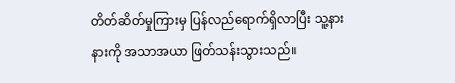တိတ်ဆိတ်မှုကြားမှ ပြန်လည်ရောက်ရှိလာပြီး သူ့နားနားကို အသာအယာ ဖြတ်သန်းသွားသည်။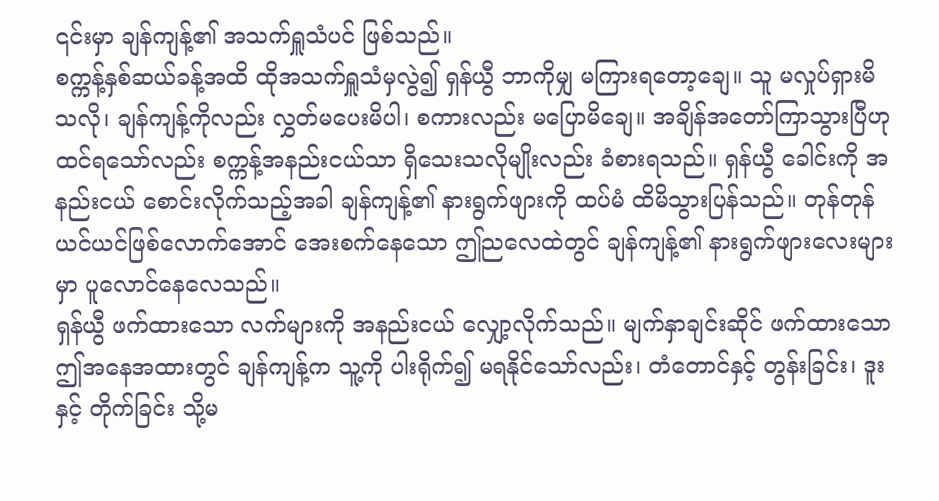၎င်းမှာ ချန်ကျန့်၏ အသက်ရှူသံပင် ဖြစ်သည်။
စက္ကန့်နှစ်ဆယ်ခန့်အထိ ထိုအသက်ရှူသံမှလွဲ၍ ရှန်ယွီ ဘာကိုမျှ မကြားရတော့ချေ။ သူ မလှုပ်ရှားမိသလို၊ ချန်ကျန့်ကိုလည်း လွှတ်မပေးမိပါ၊ စကားလည်း မပြောမိချေ။ အချိန်အတော်ကြာသွားပြီဟု ထင်ရသော်လည်း စက္ကန့်အနည်းငယ်သာ ရှိသေးသလိုမျိုးလည်း ခံစားရသည်။ ရှန်ယွီ ခေါင်းကို အနည်းငယ် စောင်းလိုက်သည့်အခါ ချန်ကျန့်၏ နားရွက်ဖျားကို ထပ်မံ ထိမိသွားပြန်သည်။ တုန်တုန်ယင်ယင်ဖြစ်လောက်အောင် အေးစက်နေသော ဤညလေထဲတွင် ချန်ကျန့်၏ နားရွက်ဖျားလေးများမှာ ပူလောင်နေလေသည်။
ရှန်ယွီ ဖက်ထားသော လက်များကို အနည်းငယ် လျှော့လိုက်သည်။ မျက်နှာချင်းဆိုင် ဖက်ထားသော ဤအနေအထားတွင် ချန်ကျန့်က သူ့ကို ပါးရိုက်၍ မရနိုင်သော်လည်း၊ တံတောင်နှင့် တွန်းခြင်း၊ ဒူးနှင့် တိုက်ခြင်း သို့မ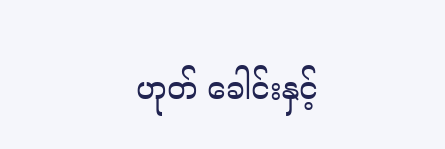ဟုတ် ခေါင်းနှင့်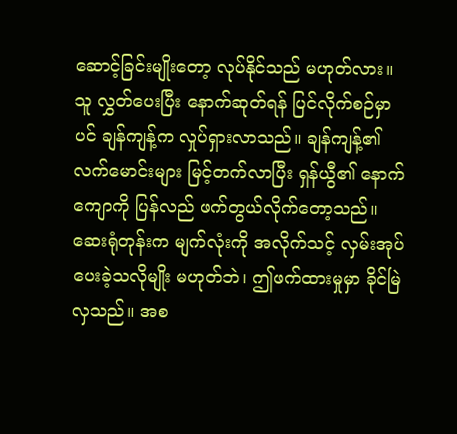ဆောင့်ခြင်းမျိုးတော့ လုပ်နိုင်သည် မဟုတ်လား။
သူ လွှတ်ပေးပြီး နောက်ဆုတ်ရန် ပြင်လိုက်စဉ်မှာပင် ချန်ကျန့်က လှုပ်ရှားလာသည်။ ချန်ကျန့်၏ လက်မောင်းများ မြင့်တက်လာပြီး ရှန်ယွီ၏ နောက်ကျောကို ပြန်လည် ဖက်တွယ်လိုက်တော့သည်။ ဆေးရုံတုန်းက မျက်လုံးကို အလိုက်သင့် လှမ်းအုပ်ပေးခဲ့သလိုမျိုး မဟုတ်ဘဲ၊ ဤဖက်ထားမှုမှာ ခိုင်မြဲလှသည်။ အစ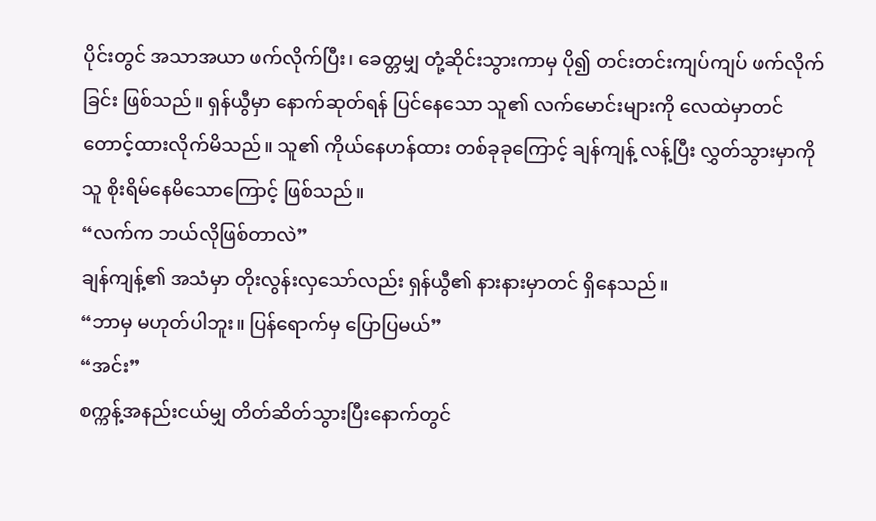ပိုင်းတွင် အသာအယာ ဖက်လိုက်ပြီး၊ ခေတ္တမျှ တုံ့ဆိုင်းသွားကာမှ ပို၍ တင်းတင်းကျပ်ကျပ် ဖက်လိုက်ခြင်း ဖြစ်သည်။ ရှန်ယွီမှာ နောက်ဆုတ်ရန် ပြင်နေသော သူ၏ လက်မောင်းများကို လေထဲမှာတင် တောင့်ထားလိုက်မိသည်။ သူ၏ ကိုယ်နေဟန်ထား တစ်ခုခုကြောင့် ချန်ကျန့် လန့်ပြီး လွှတ်သွားမှာကို သူ စိုးရိမ်နေမိသောကြောင့် ဖြစ်သည်။
“လက်က ဘယ်လိုဖြစ်တာလဲ”
ချန်ကျန့်၏ အသံမှာ တိုးလွန်းလှသော်လည်း ရှန်ယွီ၏ နားနားမှာတင် ရှိနေသည်။
“ဘာမှ မဟုတ်ပါဘူး။ ပြန်ရောက်မှ ပြောပြမယ်”
“အင်း”
စက္ကန့်အနည်းငယ်မျှ တိတ်ဆိတ်သွားပြီးနောက်တွင်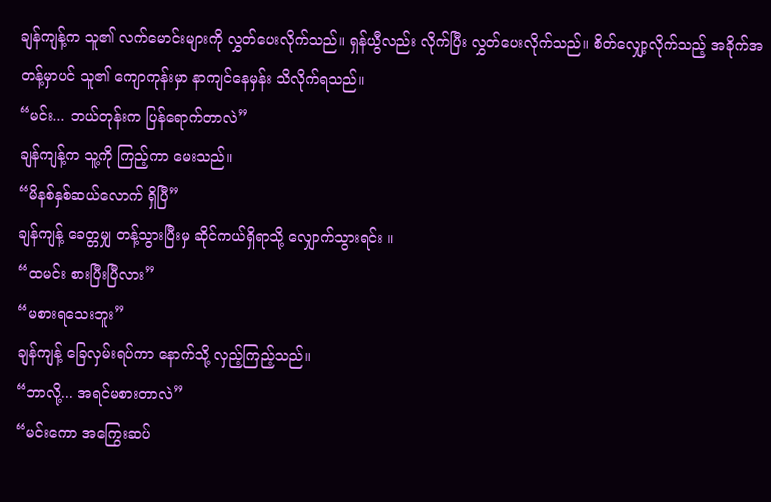ချန်ကျန့်က သူ၏ လက်မောင်းများကို လွှတ်ပေးလိုက်သည်။ ရှန်ယွီလည်း လိုက်ပြီး လွှတ်ပေးလိုက်သည်။ စိတ်လျှော့လိုက်သည့် အခိုက်အတန့်မှာပင် သူ၏ ကျောကုန်းမှာ နာကျင်နေမှန်း သိလိုက်ရသည်။
“မင်း... ဘယ်တုန်းက ပြန်ရောက်တာလဲ”
ချန်ကျန့်က သူ့ကို ကြည့်ကာ မေးသည်။
“မိနစ်နှစ်ဆယ်လောက် ရှိပြီ”
ချန်ကျန့် ခေတ္တမျှ တန့်သွားပြီးမှ ဆိုင်ကယ်ရှိရာသို့ လျှောက်သွားရင်း ။
“ထမင်း စားပြီးပြီလား”
“မစားရသေးဘူး”
ချန်ကျန့် ခြေလှမ်းရပ်ကာ နောက်သို့ လှည့်ကြည့်သည်။
“ဘာလို့... အရင်မစားတာလဲ”
“မင်းကော အကြွေးဆပ်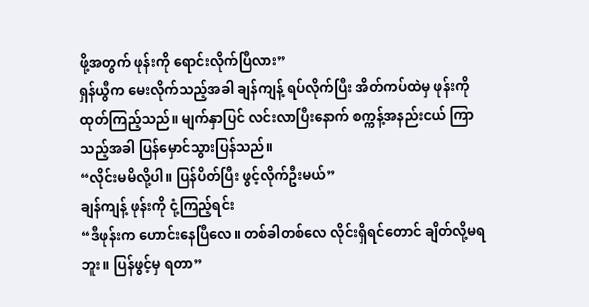ဖို့အတွက် ဖုန်းကို ရောင်းလိုက်ပြီလား”
ရှန်ယွီက မေးလိုက်သည့်အခါ ချန်ကျန့် ရပ်လိုက်ပြီး အိတ်ကပ်ထဲမှ ဖုန်းကို ထုတ်ကြည့်သည်။ မျက်နှာပြင် လင်းလာပြီးနောက် စက္ကန့်အနည်းငယ် ကြာသည့်အခါ ပြန်မှောင်သွားပြန်သည်။
“လိုင်းမမိလို့ပါ။ ပြန်ပိတ်ပြီး ဖွင့်လိုက်ဦးမယ်”
ချန်ကျန့် ဖုန်းကို ငုံ့ကြည့်ရင်း
“ဒီဖုန်းက ဟောင်းနေပြီလေ။ တစ်ခါတစ်လေ လိုင်းရှိရင်တောင် ချိတ်လို့မရဘူး။ ပြန်ဖွင့်မှ ရတာ”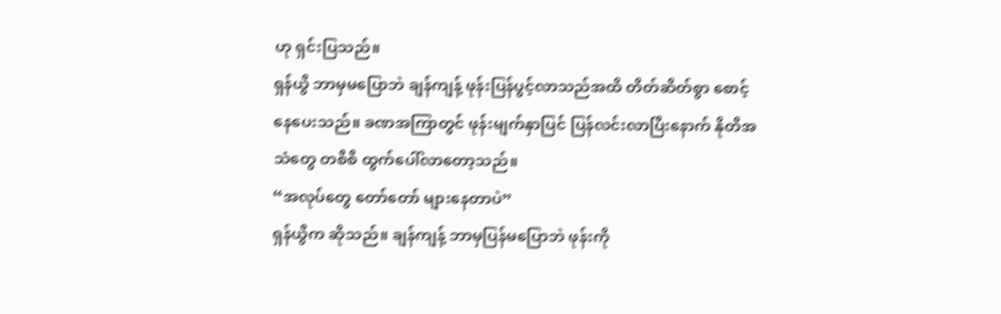ဟု ရှင်းပြသည်။
ရှန်ယွီ ဘာမှမပြောဘဲ ချန်ကျန့် ဖုန်းပြန်ပွင့်လာသည်အထိ တိတ်ဆိတ်စွာ စောင့်နေပေးသည်။ ခဏအကြာတွင် ဖုန်းမျက်နှာပြင် ပြန်လင်းလာပြီးနောက် နိုတီအသံတွေ တစီစီ ထွက်ပေါ်လာတော့သည်။
“အလုပ်တွေ တော်တော် များနေတာပဲ”
ရှန်ယွီက ဆိုသည်။ ချန်ကျန့် ဘာမှပြန်မပြောဘဲ ဖုန်းကို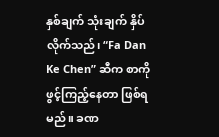နှစ်ချက် သုံးချက် နှိပ်လိုက်သည်၊ “Fa Dan Ke Chen” ဆီက စာကို ဖွင့်ကြည့်နေတာ ဖြစ်ရမည်။ ခဏ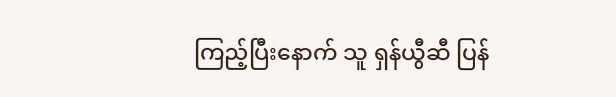ကြည့်ပြီးနောက် သူ ရှန်ယွီဆီ ပြန်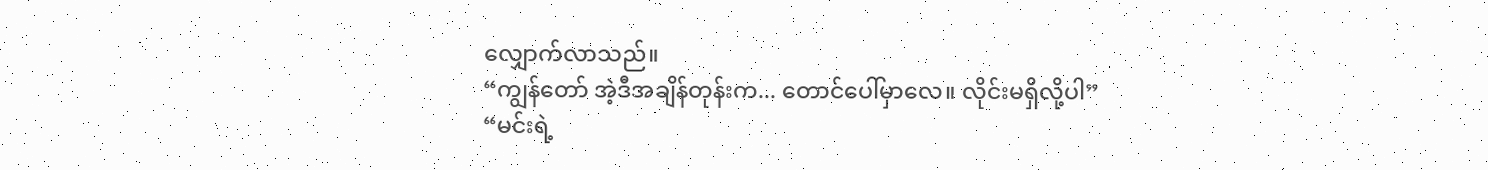လျှောက်လာသည်။
“ကျွန်တော် အဲ့ဒီအချိန်တုန်းက... တောင်ပေါ်မှာလေ။ လိုင်းမရှိလို့ပါ”
“မင်းရဲ့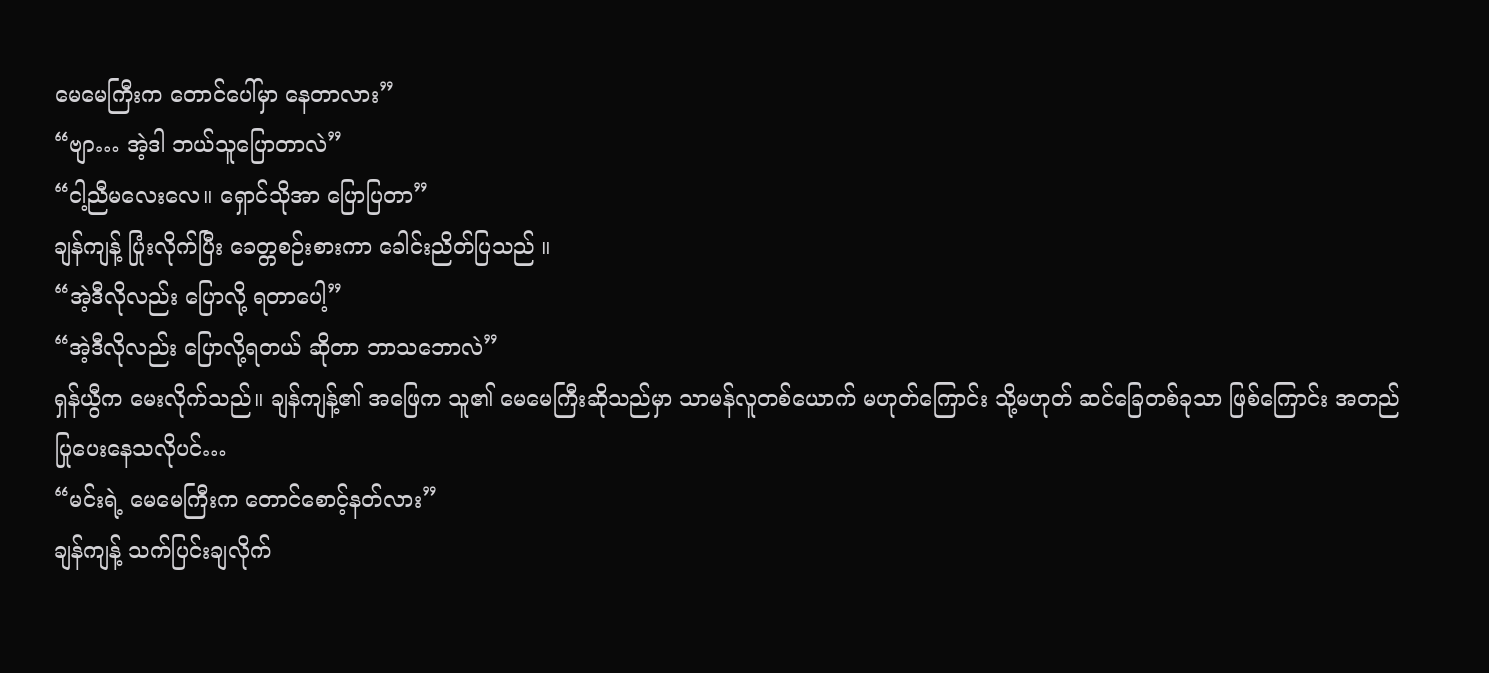မေမေကြီးက တောင်ပေါ်မှာ နေတာလား”
“ဗျာ… အဲ့ဒါ ဘယ်သူပြောတာလဲ”
“ငါ့ညီမလေးလေ။ ရှောင်သိုအာ ပြောပြတာ”
ချန်ကျန့် ပြုံးလိုက်ပြီး ခေတ္တစဉ်းစားကာ ခေါင်းညိတ်ပြသည် ။
“အဲ့ဒီလိုလည်း ပြောလို့ ရတာပေါ့”
“အဲ့ဒီလိုလည်း ပြောလို့ရတယ် ဆိုတာ ဘာသဘောလဲ”
ရှန်ယွီက မေးလိုက်သည်။ ချန်ကျန့်၏ အဖြေက သူ၏ မေမေကြီးဆိုသည်မှာ သာမန်လူတစ်ယောက် မဟုတ်ကြောင်း သို့မဟုတ် ဆင်ခြေတစ်ခုသာ ဖြစ်ကြောင်း အတည်ပြုပေးနေသလိုပင်…
“မင်းရဲ့ မေမေကြီးက တောင်စောင့်နတ်လား”
ချန်ကျန့် သက်ပြင်းချလိုက်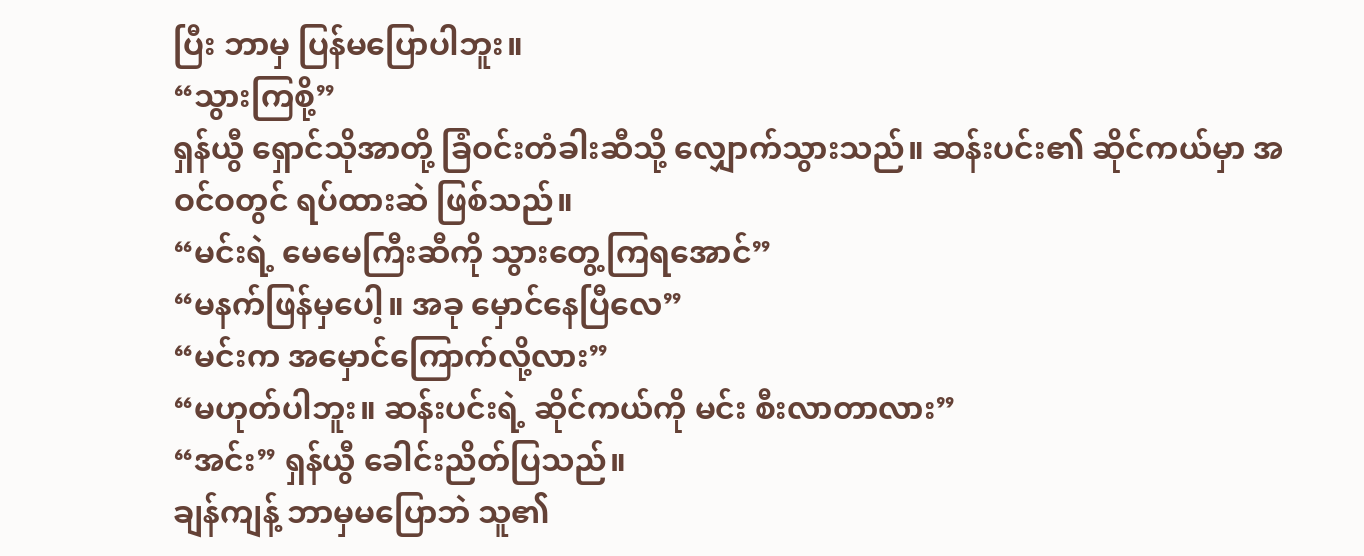ပြီး ဘာမှ ပြန်မပြောပါဘူး။
“သွားကြစို့”
ရှန်ယွီ ရှောင်သိုအာတို့ ခြံဝင်းတံခါးဆီသို့ လျှောက်သွားသည်။ ဆန်းပင်း၏ ဆိုင်ကယ်မှာ အဝင်ဝတွင် ရပ်ထားဆဲ ဖြစ်သည်။
“မင်းရဲ့ မေမေကြီးဆီကို သွားတွေ့ကြရအောင်”
“မနက်ဖြန်မှပေါ့။ အခု မှောင်နေပြီလေ”
“မင်းက အမှောင်ကြောက်လို့လား”
“မဟုတ်ပါဘူး။ ဆန်းပင်းရဲ့ ဆိုင်ကယ်ကို မင်း စီးလာတာလား”
“အင်း” ရှန်ယွီ ခေါင်းညိတ်ပြသည်။
ချန်ကျန့် ဘာမှမပြောဘဲ သူ၏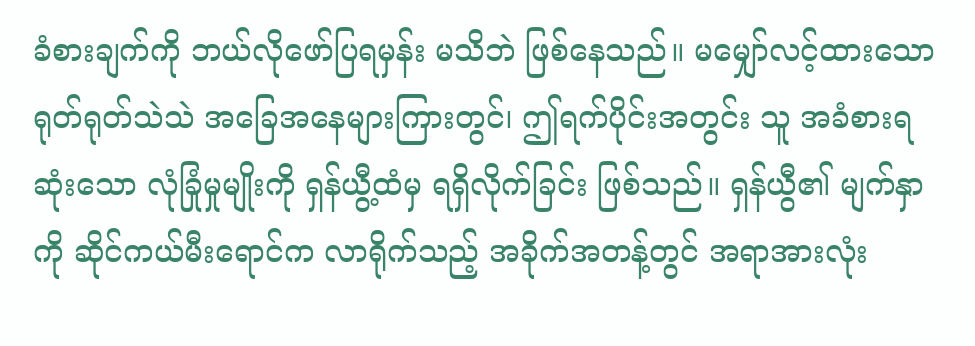ခံစားချက်ကို ဘယ်လိုဖော်ပြရမှန်း မသိဘဲ ဖြစ်နေသည်။ မမျှော်လင့်ထားသော ရုတ်ရုတ်သဲသဲ အခြေအနေများကြားတွင်၊ ဤရက်ပိုင်းအတွင်း သူ အခံစားရဆုံးသော လုံခြုံမှုမျိုးကို ရှန်ယွီ့ထံမှ ရရှိလိုက်ခြင်း ဖြစ်သည်။ ရှန်ယွီ၏ မျက်နှာကို ဆိုင်ကယ်မီးရောင်က လာရိုက်သည့် အခိုက်အတန့်တွင် အရာအားလုံး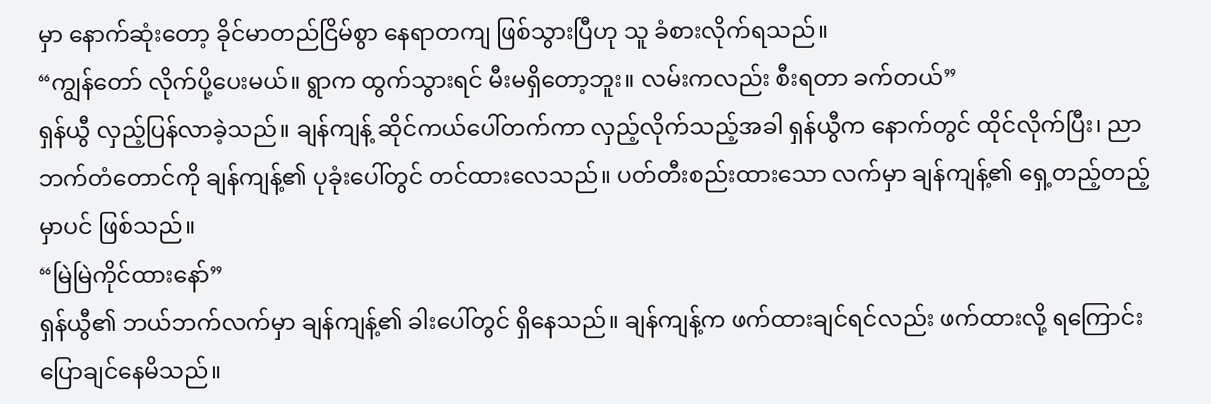မှာ နောက်ဆုံးတော့ ခိုင်မာတည်ငြိမ်စွာ နေရာတကျ ဖြစ်သွားပြီဟု သူ ခံစားလိုက်ရသည်။
“ကျွန်တော် လိုက်ပို့ပေးမယ်။ ရွာက ထွက်သွားရင် မီးမရှိတော့ဘူး။ လမ်းကလည်း စီးရတာ ခက်တယ်”
ရှန်ယွီ လှည့်ပြန်လာခဲ့သည်။ ချန်ကျန့် ဆိုင်ကယ်ပေါ်တက်ကာ လှည့်လိုက်သည့်အခါ ရှန်ယွီက နောက်တွင် ထိုင်လိုက်ပြီး၊ ညာဘက်တံတောင်ကို ချန်ကျန့်၏ ပုခုံးပေါ်တွင် တင်ထားလေသည်။ ပတ်တီးစည်းထားသော လက်မှာ ချန်ကျန့်၏ ရှေ့တည့်တည့်မှာပင် ဖြစ်သည်။
“မြဲမြဲကိုင်ထားနော်”
ရှန်ယွီ၏ ဘယ်ဘက်လက်မှာ ချန်ကျန့်၏ ခါးပေါ်တွင် ရှိနေသည်။ ချန်ကျန့်က ဖက်ထားချင်ရင်လည်း ဖက်ထားလို့ ရကြောင်း ပြောချင်နေမိသည်။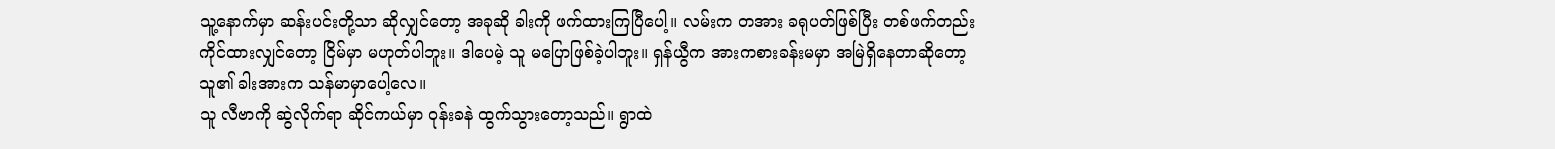သူ့နောက်မှာ ဆန်းပင်းတို့သာ ဆိုလျှင်တော့ အခုဆို ခါးကို ဖက်ထားကြပြီပေါ့။ လမ်းက တအား ခရုပတ်ဖြစ်ပြီး တစ်ဖက်တည်း ကိုင်ထားလျှင်တော့ ငြိမ်မှာ မဟုတ်ပါဘူး။ ဒါပေမဲ့ သူ မပြောဖြစ်ခဲ့ပါဘူး။ ရှန်ယွီက အားကစားခန်းမမှာ အမြဲရှိနေတာဆိုတော့ သူ၏ ခါးအားက သန်မာမှာပေါ့လေ။
သူ လီဗာကို ဆွဲလိုက်ရာ ဆိုင်ကယ်မှာ ဝုန်းခနဲ ထွက်သွားတော့သည်။ ရွာထဲ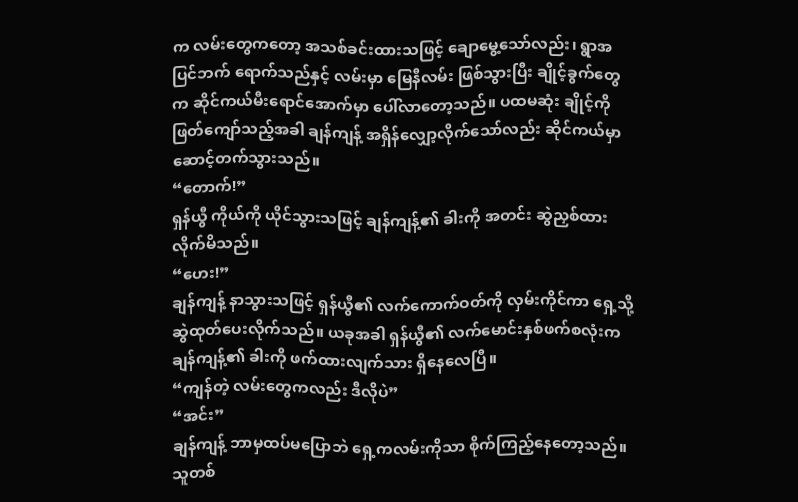က လမ်းတွေကတော့ အသစ်ခင်းထားသဖြင့် ချောမွေ့သော်လည်း၊ ရွာအပြင်ဘက် ရောက်သည်နှင့် လမ်းမှာ မြေနီလမ်း ဖြစ်သွားပြီး ချိုင့်ခွက်တွေက ဆိုင်ကယ်မီးရောင်အောက်မှာ ပေါ်လာတော့သည်။ ပထမဆုံး ချိုင့်ကို ဖြတ်ကျော်သည့်အခါ ချန်ကျန့် အရှိန်လျှော့လိုက်သော်လည်း ဆိုင်ကယ်မှာ ဆောင့်တက်သွားသည်။
“တောက်!”
ရှန်ယွီ ကိုယ်ကို ယိုင်သွားသဖြင့် ချန်ကျန့်၏ ခါးကို အတင်း ဆွဲညှစ်ထားလိုက်မိသည်။
“ဟေး!”
ချန်ကျန့် နာသွားသဖြင့် ရှန်ယွီ၏ လက်ကောက်ဝတ်ကို လှမ်းကိုင်ကာ ရှေ့သို့ ဆွဲထုတ်ပေးလိုက်သည်။ ယခုအခါ ရှန်ယွီ၏ လက်မောင်းနှစ်ဖက်စလုံးက ချန်ကျန့်၏ ခါးကို ဖက်ထားလျက်သား ရှိနေလေပြီ။
“ကျန်တဲ့ လမ်းတွေကလည်း ဒီလိုပဲ”
“အင်း”
ချန်ကျန့် ဘာမှထပ်မပြောဘဲ ရှေ့ကလမ်းကိုသာ စိုက်ကြည့်နေတော့သည်။ သူတစ်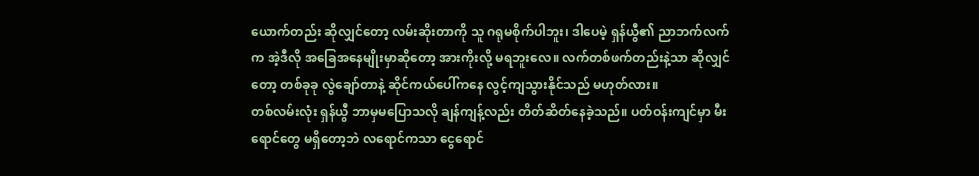ယောက်တည်း ဆိုလျှင်တော့ လမ်းဆိုးတာကို သူ ဂရုမစိုက်ပါဘူး၊ ဒါပေမဲ့ ရှန်ယွီ၏ ညာဘက်လက်က အဲ့ဒီလို အခြေအနေမျိုးမှာဆိုတော့ အားကိုးလို့ မရဘူးလေ။ လက်တစ်ဖက်တည်းနဲ့သာ ဆိုလျှင်တော့ တစ်ခုခု လွဲချော်တာနဲ့ ဆိုင်ကယ်ပေါ်ကနေ လွင့်ကျသွားနိုင်သည် မဟုတ်လား။
တစ်လမ်းလုံး ရှန်ယွီ ဘာမှမပြောသလို ချန်ကျန့်လည်း တိတ်ဆိတ်နေခဲ့သည်။ ပတ်ဝန်းကျင်မှာ မီးရောင်တွေ မရှိတော့ဘဲ လရောင်ကသာ ငွေရောင်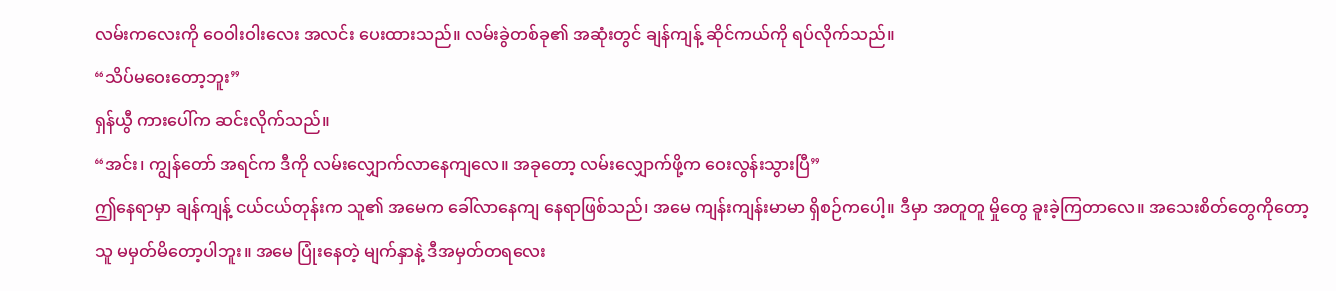လမ်းကလေးကို ဝေဝါးဝါးလေး အလင်း ပေးထားသည်။ လမ်းခွဲတစ်ခု၏ အဆုံးတွင် ချန်ကျန့် ဆိုင်ကယ်ကို ရပ်လိုက်သည်။
“သိပ်မဝေးတော့ဘူး”
ရှန်ယွီ ကားပေါ်က ဆင်းလိုက်သည်။
“အင်း၊ ကျွန်တော် အရင်က ဒီကို လမ်းလျှောက်လာနေကျလေ။ အခုတော့ လမ်းလျှောက်ဖို့က ဝေးလွန်းသွားပြီ”
ဤနေရာမှာ ချန်ကျန့် ငယ်ငယ်တုန်းက သူ၏ အမေက ခေါ်လာနေကျ နေရာဖြစ်သည်၊ အမေ ကျန်းကျန်းမာမာ ရှိစဉ်ကပေါ့။ ဒီမှာ အတူတူ မှိုတွေ ခူးခဲ့ကြတာလေ။ အသေးစိတ်တွေကိုတော့ သူ မမှတ်မိတော့ပါဘူး။ အမေ ပြုံးနေတဲ့ မျက်နှာနဲ့ ဒီအမှတ်တရလေး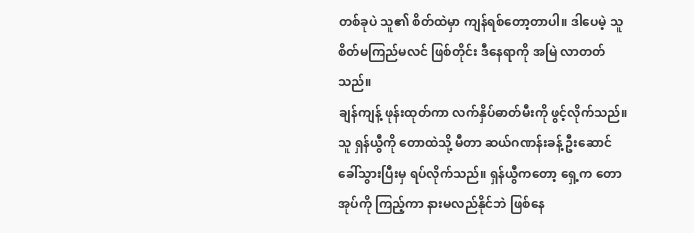တစ်ခုပဲ သူ၏ စိတ်ထဲမှာ ကျန်ရစ်တော့တာပါ။ ဒါပေမဲ့ သူ စိတ်မကြည်မလင် ဖြစ်တိုင်း ဒီနေရာကို အမြဲ လာတတ်သည်။
ချန်ကျန့် ဖုန်းထုတ်ကာ လက်နှိပ်ဓာတ်မီးကို ဖွင့်လိုက်သည်။ သူ ရှန်ယွီကို တောထဲသို့ မီတာ ဆယ်ဂဏန်းခန့် ဦးဆောင် ခေါ်သွားပြီးမှ ရပ်လိုက်သည်။ ရှန်ယွီကတော့ ရှေ့က တောအုပ်ကို ကြည့်ကာ နားမလည်နိုင်ဘဲ ဖြစ်နေ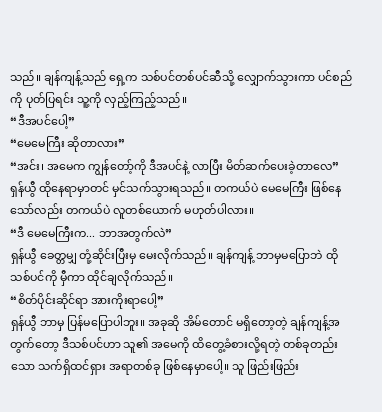သည်။ ချန်ကျန့်သည် ရှေ့က သစ်ပင်တစ်ပင်ဆီသို့ လျှောက်သွားကာ ပင်စည်ကို ပုတ်ပြရင်း သူ့ကို လှည့်ကြည့်သည်။
“ဒီအပင်ပေါ့”
“မေမေကြီး ဆိုတာလား”
“အင်း၊ အမေက ကျွန်တော့်ကို ဒီအပင်နဲ့ လာပြီး မိတ်ဆက်ပေးခဲ့တာလေ”
ရှန်ယွီ ထိုနေရာမှာတင် မှင်သက်သွားရသည်။ တကယ်ပဲ မေမေကြီး ဖြစ်နေသော်လည်း တကယ်ပဲ လူတစ်ယောက် မဟုတ်ပါလား။
“ဒီ မေမေကြီးက... ဘာအတွက်လဲ”
ရှန်ယွီ ခေတ္တမျှ တုံ့ဆိုင်းပြီးမှ မေးလိုက်သည်။ ချန်ကျန့် ဘာမှမပြောဘဲ ထိုသစ်ပင်ကို မှီကာ ထိုင်ချလိုက်သည်။
“စိတ်ပိုင်းဆိုင်ရာ အားကိုးရာပေါ့”
ရှန်ယွီ ဘာမှ ပြန်မပြောပါဘူး။ အခုဆို အိမ်တောင် မရှိတော့တဲ့ ချန်ကျန့်အတွက်တော့ ဒီသစ်ပင်ဟာ သူ၏ အမေကို ထိတွေ့ခံစားလို့ရတဲ့ တစ်ခုတည်းသော သက်ရှိထင်ရှား အရာတစ်ခု ဖြစ်နေမှာပေါ့။ သူ ဖြည်းဖြည်း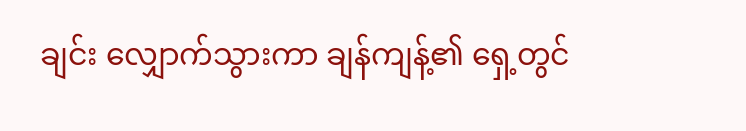ချင်း လျှောက်သွားကာ ချန်ကျန့်၏ ရှေ့တွင်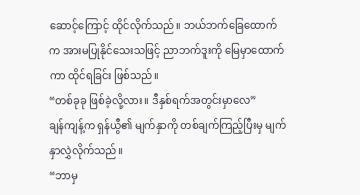ဆောင့်ကြောင့် ထိုင်လိုက်သည်။ ဘယ်ဘက်ခြေထောက်က အားမပြုနိုင်သေးသဖြင့် ညာဘက်ဒူးကို မြေမှာထောက်ကာ ထိုင်ရခြင်း ဖြစ်သည်။
“တစ်ခုခု ဖြစ်ခဲ့လို့လား။ ဒီနှစ်ရက်အတွင်းမှာလေ”
ချန်ကျန့်က ရှန်ယွီ၏ မျက်နှာကို တစ်ချက်ကြည့်ပြီးမှ မျက်နှာလွှဲလိုက်သည်။
“ဘာမှ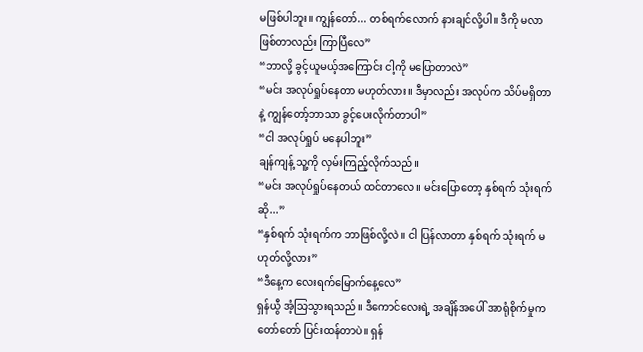မဖြစ်ပါဘူး။ ကျွန်တော်... တစ်ရက်လောက် နားချင်လို့ပါ။ ဒီကို မလာဖြစ်တာလည်း ကြာပြီလေ”
“ဘာလို့ ခွင့်ယူမယ့်အကြောင်း ငါ့ကို မပြောတာလဲ”
“မင်း အလုပ်ရှုပ်နေတာ မဟုတ်လား။ ဒီမှာလည်း အလုပ်က သိပ်မရှိတာနဲ့ ကျွန်တော့်ဘာသာ ခွင့်ပေးလိုက်တာပါ”
“ငါ အလုပ်ရှုပ် မနေပါဘူး”
ချန်ကျန့် သူ့ကို လှမ်းကြည့်လိုက်သည်။
“မင်း အလုပ်ရှုပ်နေတယ် ထင်တာလေ။ မင်းပြောတော့ နှစ်ရက် သုံးရက် ဆို...”
“နှစ်ရက် သုံးရက်က ဘာဖြစ်လို့လဲ။ ငါ ပြန်လာတာ နှစ်ရက် သုံးရက် မဟုတ်လို့လား”
“ဒီနေ့က လေးရက်မြောက်နေ့လေ”
ရှန်ယွီ အံ့သြသွားရသည်။ ဒီကောင်လေးရဲ့ အချိန်အပေါ် အာရုံစိုက်မှုက တော်တော် ပြင်းထန်တာပဲ။ ရှန်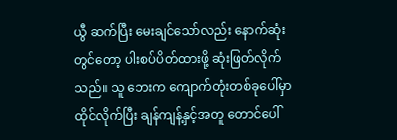ယွီ ဆက်ပြီး မေးချင်သော်လည်း နောက်ဆုံးတွင်တော့ ပါးစပ်ပိတ်ထားဖို့ ဆုံးဖြတ်လိုက်သည်။ သူ ဘေးက ကျောက်တုံးတစ်ခုပေါ်မှာ ထိုင်လိုက်ပြီး ချန်ကျန့်နှင့်အတူ တောင်ပေါ်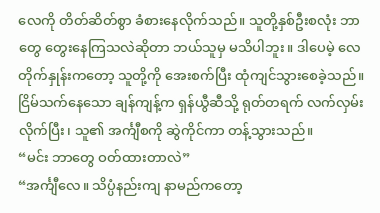လေကို တိတ်ဆိတ်စွာ ခံစားနေလိုက်သည်။ သူတို့နှစ်ဦးစလုံး ဘာတွေ တွေးနေကြသလဲဆိုတာ ဘယ်သူမှ မသိပါဘူး။ ဒါပေမဲ့ လေတိုက်နှုန်းကတော့ သူတို့ကို အေးစက်ပြီး ထုံကျင်သွားစေခဲ့သည်။
ငြိမ်သက်နေသော ချန်ကျန့်က ရှန်ယွီဆီသို့ ရုတ်တရက် လက်လှမ်းလိုက်ပြီး၊ သူ၏ အင်္ကျီစကို ဆွဲကိုင်ကာ တန့်သွားသည်။
“မင်း ဘာတွေ ဝတ်ထားတာလဲ”
“အင်္ကျီလေ။ သိပ္ပံနည်းကျ နာမည်ကတော့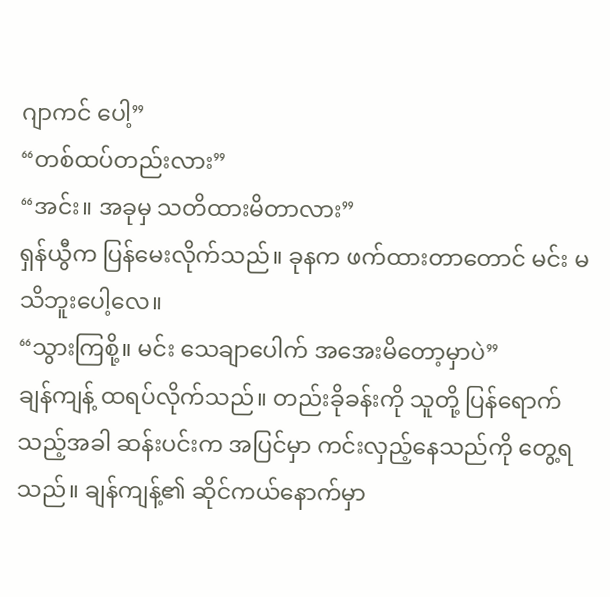ဂျာကင် ပေါ့”
“တစ်ထပ်တည်းလား”
“အင်း။ အခုမှ သတိထားမိတာလား”
ရှန်ယွီက ပြန်မေးလိုက်သည်။ ခုနက ဖက်ထားတာတောင် မင်း မသိဘူးပေါ့လေ။
“သွားကြစို့။ မင်း သေချာပေါက် အအေးမိတော့မှာပဲ”
ချန်ကျန့် ထရပ်လိုက်သည်။ တည်းခိုခန်းကို သူတို့ ပြန်ရောက်သည့်အခါ ဆန်းပင်းက အပြင်မှာ ကင်းလှည့်နေသည်ကို တွေ့ရသည်။ ချန်ကျန့်၏ ဆိုင်ကယ်နောက်မှာ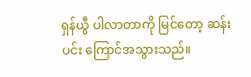ရှန်ယွီ ပါလာတာကို မြင်တော့ ဆန်းပင်း ကြောင်အသွားသည်။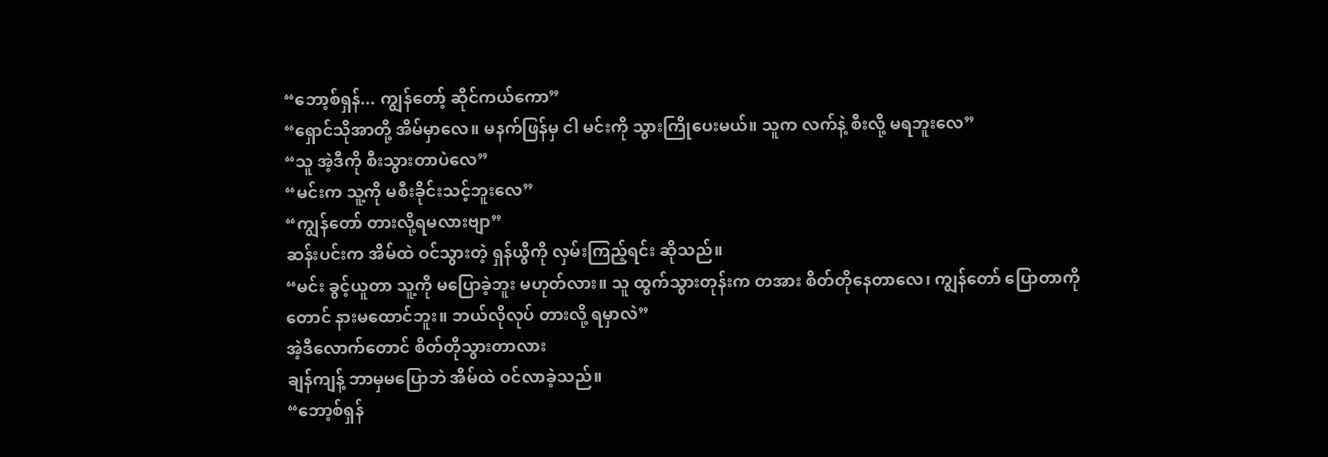“ဘော့စ်ရှန်... ကျွန်တော့် ဆိုင်ကယ်ကော”
“ရှောင်သိုအာတို့ အိမ်မှာလေ။ မနက်ဖြန်မှ ငါ မင်းကို သွားကြိုပေးမယ်။ သူက လက်နဲ့ စီးလို့ မရဘူးလေ”
“သူ အဲ့ဒီကို စီးသွားတာပဲလေ”
“မင်းက သူ့ကို မစီးခိုင်းသင့်ဘူးလေ”
“ကျွန်တော် တားလို့ရမလားဗျာ”
ဆန်းပင်းက အိမ်ထဲ ဝင်သွားတဲ့ ရှန်ယွီကို လှမ်းကြည့်ရင်း ဆိုသည်။
“မင်း ခွင့်ယူတာ သူ့ကို မပြောခဲ့ဘူး မဟုတ်လား။ သူ ထွက်သွားတုန်းက တအား စိတ်တိုနေတာလေ၊ ကျွန်တော် ပြောတာကိုတောင် နားမထောင်ဘူး။ ဘယ်လိုလုပ် တားလို့ ရမှာလဲ”
အဲ့ဒီလောက်တောင် စိတ်တိုသွားတာလား
ချန်ကျန့် ဘာမှမပြောဘဲ အိမ်ထဲ ဝင်လာခဲ့သည်။
“ဘော့စ်ရှန်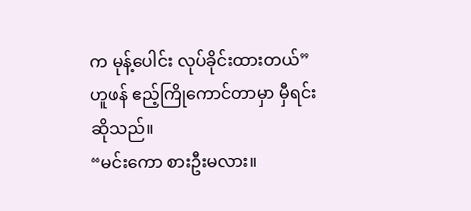က မုန့်ပေါင်း လုပ်ခိုင်းထားတယ်”
ဟူဖန် ဧည့်ကြိုကောင်တာမှာ မှီရင်း ဆိုသည်။
“မင်းကော စားဦးမလား။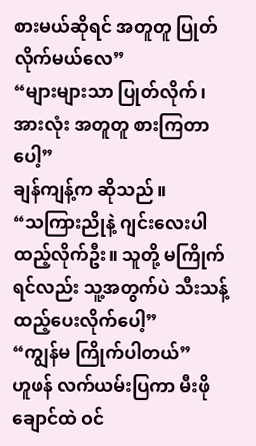စားမယ်ဆိုရင် အတူတူ ပြုတ်လိုက်မယ်လေ”
“များများသာ ပြုတ်လိုက်၊ အားလုံး အတူတူ စားကြတာပေါ့”
ချန်ကျန့်က ဆိုသည်။
“သကြားညိုနဲ့ ဂျင်းလေးပါ ထည့်လိုက်ဦး။ သူတို့ မကြိုက်ရင်လည်း သူ့အတွက်ပဲ သီးသန့် ထည့်ပေးလိုက်ပေါ့”
“ကျွန်မ ကြိုက်ပါတယ်”
ဟူဖန် လက်ယမ်းပြကာ မီးဖိုချောင်ထဲ ဝင်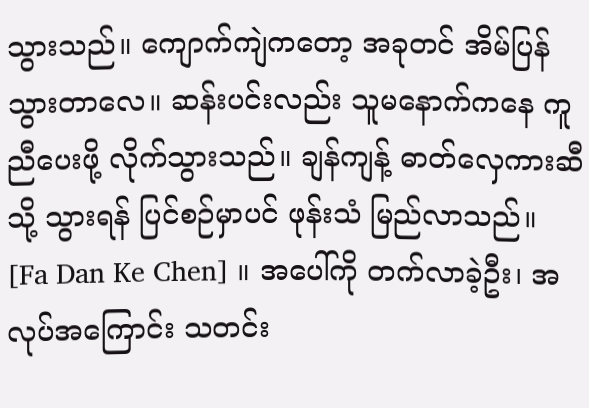သွားသည်။ ကျောက်ကျဲကတော့ အခုတင် အိမ်ပြန်သွားတာလေ။ ဆန်းပင်းလည်း သူမနောက်ကနေ ကူညီပေးဖို့ လိုက်သွားသည်။ ချန်ကျန့် ဓာတ်လှေကားဆီသို့ သွားရန် ပြင်စဉ်မှာပင် ဖုန်းသံ မြည်လာသည်။
[Fa Dan Ke Chen] ။ အပေါ်ကို တက်လာခဲ့ဦး၊ အလုပ်အကြောင်း သတင်း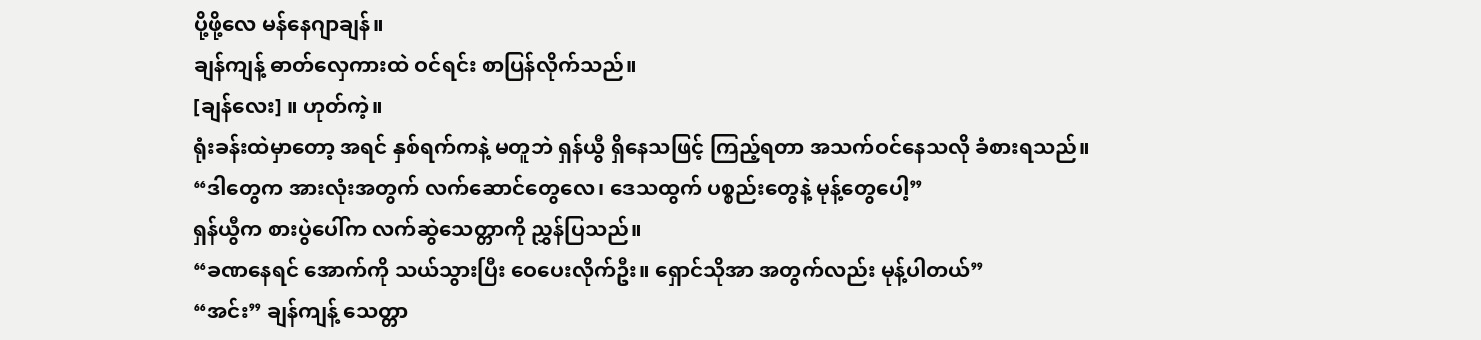ပို့ဖို့လေ မန်နေဂျာချန်။
ချန်ကျန့် ဓာတ်လှေကားထဲ ဝင်ရင်း စာပြန်လိုက်သည်။
[ချန်လေး] ။ ဟုတ်ကဲ့။
ရုံးခန်းထဲမှာတော့ အရင် နှစ်ရက်ကနဲ့ မတူဘဲ ရှန်ယွီ ရှိနေသဖြင့် ကြည့်ရတာ အသက်ဝင်နေသလို ခံစားရသည်။
“ဒါတွေက အားလုံးအတွက် လက်ဆောင်တွေလေ၊ ဒေသထွက် ပစ္စည်းတွေနဲ့ မုန့်တွေပေါ့”
ရှန်ယွီက စားပွဲပေါ်က လက်ဆွဲသေတ္တာကို ညွှန်ပြသည်။
“ခဏနေရင် အောက်ကို သယ်သွားပြီး ဝေပေးလိုက်ဦး။ ရှောင်သိုအာ အတွက်လည်း မုန့်ပါတယ်”
“အင်း” ချန်ကျန့် သေတ္တာ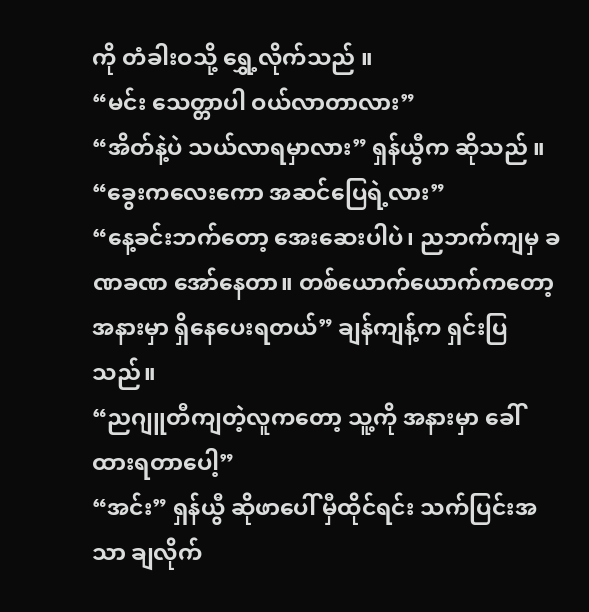ကို တံခါးဝသို့ ရွှေ့လိုက်သည် ။
“မင်း သေတ္တာပါ ဝယ်လာတာလား”
“အိတ်နဲ့ပဲ သယ်လာရမှာလား” ရှန်ယွီက ဆိုသည် ။
“ခွေးကလေးကော အဆင်ပြေရဲ့လား”
“နေ့ခင်းဘက်တော့ အေးဆေးပါပဲ၊ ညဘက်ကျမှ ခဏခဏ အော်နေတာ။ တစ်ယောက်ယောက်ကတော့ အနားမှာ ရှိနေပေးရတယ်” ချန်ကျန့်က ရှင်းပြသည်။
“ညဂျူတီကျတဲ့လူကတော့ သူ့ကို အနားမှာ ခေါ်ထားရတာပေါ့”
“အင်း” ရှန်ယွီ ဆိုဖာပေါ် မှီထိုင်ရင်း သက်ပြင်းအသာ ချလိုက်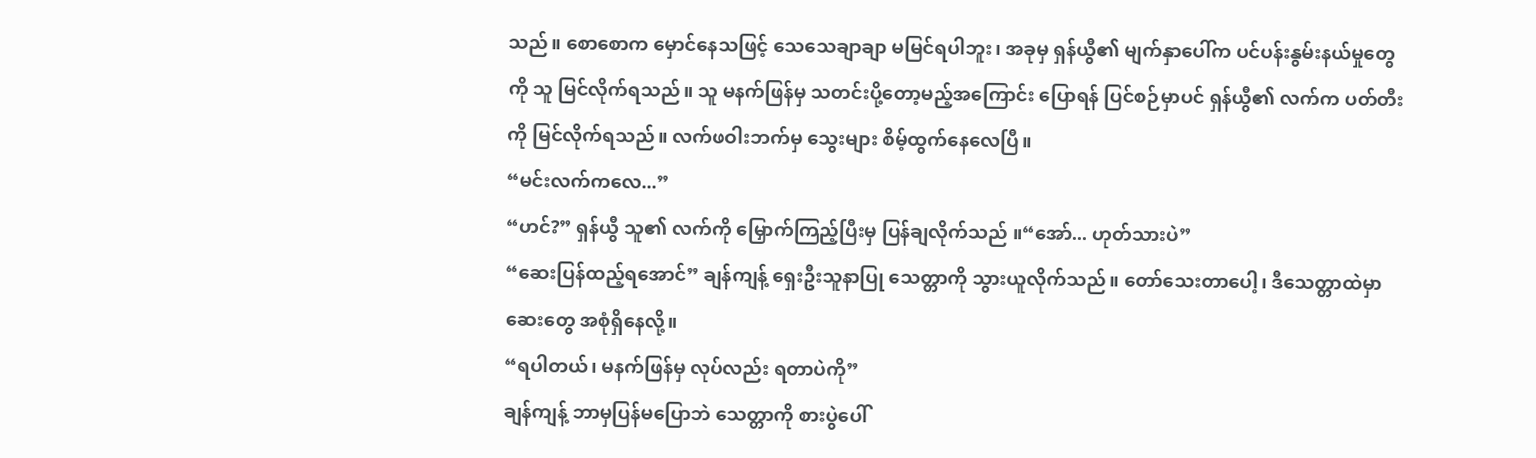သည်။ စောစောက မှောင်နေသဖြင့် သေသေချာချာ မမြင်ရပါဘူး၊ အခုမှ ရှန်ယွီ၏ မျက်နှာပေါ်က ပင်ပန်းနွမ်းနယ်မှုတွေကို သူ မြင်လိုက်ရသည်။ သူ မနက်ဖြန်မှ သတင်းပို့တော့မည့်အကြောင်း ပြောရန် ပြင်စဉ်မှာပင် ရှန်ယွီ၏ လက်က ပတ်တီးကို မြင်လိုက်ရသည်။ လက်ဖဝါးဘက်မှ သွေးများ စိမ့်ထွက်နေလေပြီ။
“မင်းလက်ကလေ...”
“ဟင်?” ရှန်ယွီ သူ၏ လက်ကို မြှောက်ကြည့်ပြီးမှ ပြန်ချလိုက်သည် ။“အော်... ဟုတ်သားပဲ”
“ဆေးပြန်ထည့်ရအောင်” ချန်ကျန့် ရှေးဦးသူနာပြု သေတ္တာကို သွားယူလိုက်သည်။ တော်သေးတာပေါ့၊ ဒီသေတ္တာထဲမှာ ဆေးတွေ အစုံရှိနေလို့။
“ရပါတယ်၊ မနက်ဖြန်မှ လုပ်လည်း ရတာပဲကို”
ချန်ကျန့် ဘာမှပြန်မပြောဘဲ သေတ္တာကို စားပွဲပေါ်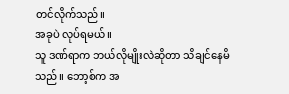တင်လိုက်သည်။
အခုပဲ လုပ်ရမယ်။
သူ ဒဏ်ရာက ဘယ်လိုမျိုးလဲဆိုတာ သိချင်နေမိသည်။ ဘော့စ်က အ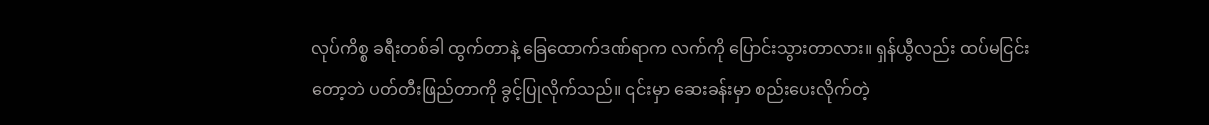လုပ်ကိစ္စ ခရီးတစ်ခါ ထွက်တာနဲ့ ခြေထောက်ဒဏ်ရာက လက်ကို ပြောင်းသွားတာလား။ ရှန်ယွီလည်း ထပ်မငြင်းတော့ဘဲ ပတ်တီးဖြည်တာကို ခွင့်ပြုလိုက်သည်။ ၎င်းမှာ ဆေးခန်းမှာ စည်းပေးလိုက်တဲ့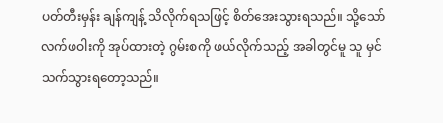ပတ်တီးမှန်း ချန်ကျန့် သိလိုက်ရသဖြင့် စိတ်အေးသွားရသည်။ သို့သော် လက်ဖဝါးကို အုပ်ထားတဲ့ ဂွမ်းစကို ဖယ်လိုက်သည့် အခါတွင်မူ သူ မှင်သက်သွားရတော့သည်။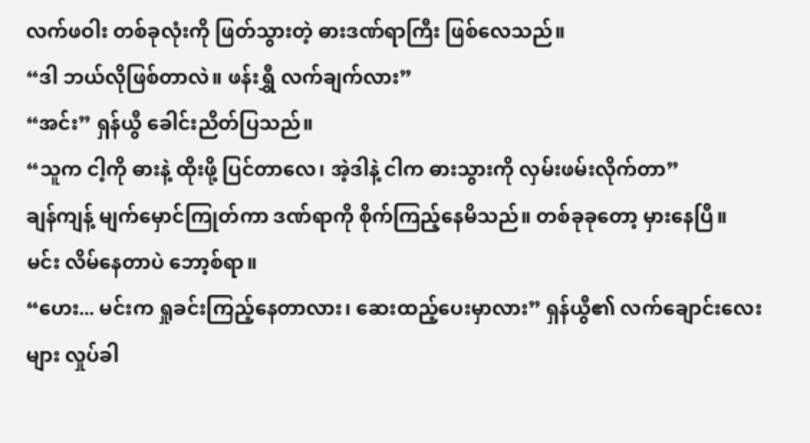လက်ဖဝါး တစ်ခုလုံးကို ဖြတ်သွားတဲ့ ဓားဒဏ်ရာကြီး ဖြစ်လေသည်။
“ဒါ ဘယ်လိုဖြစ်တာလဲ။ ဖန်းရွှီ လက်ချက်လား”
“အင်း” ရှန်ယွီ ခေါင်းညိတ်ပြသည်။
“သူက ငါ့ကို ဓားနဲ့ ထိုးဖို့ ပြင်တာလေ၊ အဲ့ဒါနဲ့ ငါက ဓားသွားကို လှမ်းဖမ်းလိုက်တာ”
ချန်ကျန့် မျက်မှောင်ကြုတ်ကာ ဒဏ်ရာကို စိုက်ကြည့်နေမိသည်။ တစ်ခုခုတော့ မှားနေပြီ။
မင်း လိမ်နေတာပဲ ဘော့စ်ရာ။
“ဟေး... မင်းက ရှုခင်းကြည့်နေတာလား၊ ဆေးထည့်ပေးမှာလား” ရှန်ယွီ၏ လက်ချောင်းလေးများ လှုပ်ခါ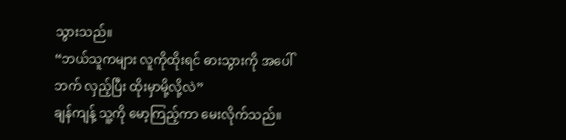သွားသည်။
“ဘယ်သူကများ လူကိုထိုးရင် ဓားသွားကို အပေါ်ဘက် လှည့်ပြီး ထိုးမှာမို့လို့လဲ”
ချန်ကျန့် သူ့ကို မော့ကြည့်ကာ မေးလိုက်သည်။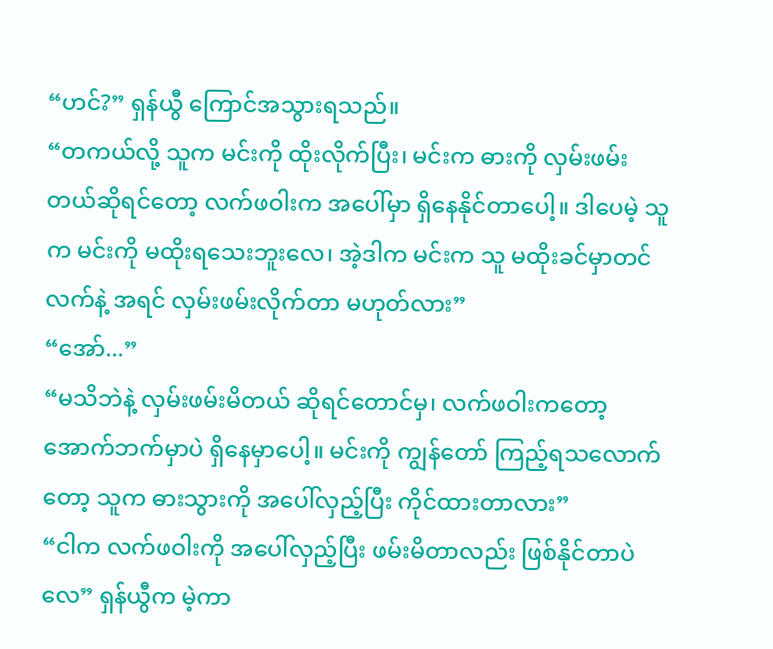“ဟင်?” ရှန်ယွီ ကြောင်အသွားရသည်။
“တကယ်လို့ သူက မင်းကို ထိုးလိုက်ပြီး၊ မင်းက ဓားကို လှမ်းဖမ်းတယ်ဆိုရင်တော့ လက်ဖဝါးက အပေါ်မှာ ရှိနေနိုင်တာပေါ့။ ဒါပေမဲ့ သူက မင်းကို မထိုးရသေးဘူးလေ၊ အဲ့ဒါက မင်းက သူ မထိုးခင်မှာတင် လက်နဲ့ အရင် လှမ်းဖမ်းလိုက်တာ မဟုတ်လား”
“အော်...”
“မသိဘဲနဲ့ လှမ်းဖမ်းမိတယ် ဆိုရင်တောင်မှ၊ လက်ဖဝါးကတော့ အောက်ဘက်မှာပဲ ရှိနေမှာပေါ့။ မင်းကို ကျွန်တော် ကြည့်ရသလောက်တော့ သူက ဓားသွားကို အပေါ်လှည့်ပြီး ကိုင်ထားတာလား”
“ငါက လက်ဖဝါးကို အပေါ်လှည့်ပြီး ဖမ်းမိတာလည်း ဖြစ်နိုင်တာပဲလေ” ရှန်ယွီက မဲ့ကာ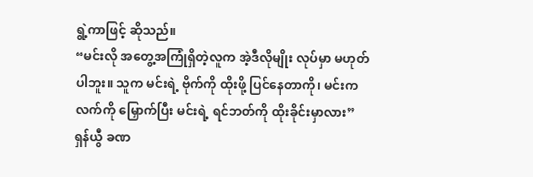ရွဲ့ကာဖြင့် ဆိုသည်။
“မင်းလို အတွေ့အကြုံရှိတဲ့လူက အဲ့ဒီလိုမျိုး လုပ်မှာ မဟုတ်ပါဘူး။ သူက မင်းရဲ့ ဗိုက်ကို ထိုးဖို့ ပြင်နေတာကို၊ မင်းက လက်ကို မြှောက်ပြီး မင်းရဲ့ ရင်ဘတ်ကို ထိုးခိုင်းမှာလား”
ရှန်ယွီ ခဏ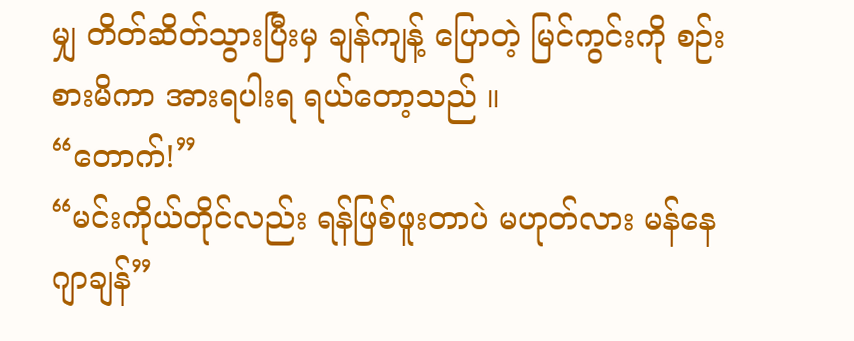မျှ တိတ်ဆိတ်သွားပြီးမှ ချန်ကျန့် ပြောတဲ့ မြင်ကွင်းကို စဉ်းစားမိကာ အားရပါးရ ရယ်တော့သည် ။
“တောက်!”
“မင်းကိုယ်တိုင်လည်း ရန်ဖြစ်ဖူးတာပဲ မဟုတ်လား မန်နေဂျာချန်”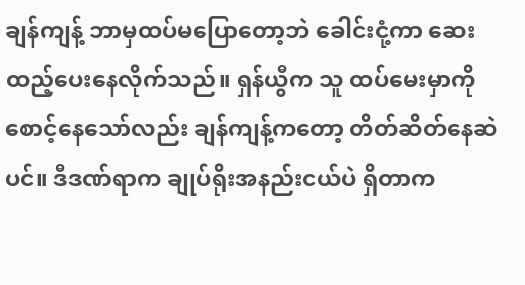ချန်ကျန့် ဘာမှထပ်မပြောတော့ဘဲ ခေါင်းငုံ့ကာ ဆေးထည့်ပေးနေလိုက်သည်။ ရှန်ယွီက သူ ထပ်မေးမှာကို စောင့်နေသော်လည်း ချန်ကျန့်ကတော့ တိတ်ဆိတ်နေဆဲပင်။ ဒီဒဏ်ရာက ချုပ်ရိုးအနည်းငယ်ပဲ ရှိတာက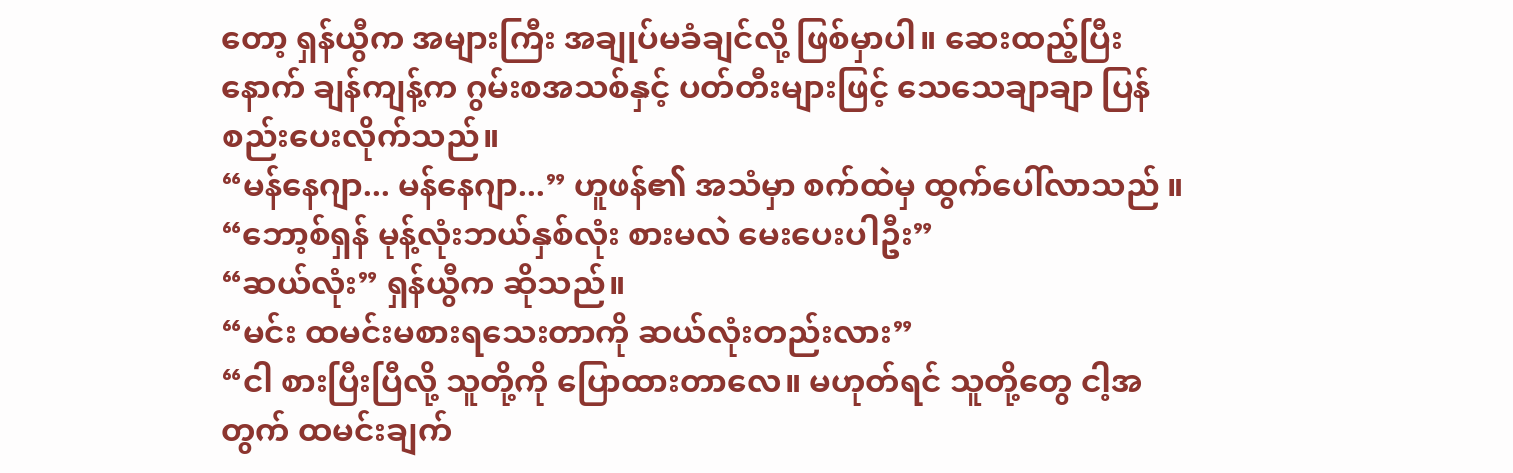တော့ ရှန်ယွီက အများကြီး အချုပ်မခံချင်လို့ ဖြစ်မှာပါ။ ဆေးထည့်ပြီးနောက် ချန်ကျန့်က ဂွမ်းစအသစ်နှင့် ပတ်တီးများဖြင့် သေသေချာချာ ပြန်စည်းပေးလိုက်သည်။
“မန်နေဂျာ... မန်နေဂျာ...” ဟူဖန်၏ အသံမှာ စက်ထဲမှ ထွက်ပေါ်လာသည် ။
“ဘော့စ်ရှန် မုန့်လုံးဘယ်နှစ်လုံး စားမလဲ မေးပေးပါဦး”
“ဆယ်လုံး” ရှန်ယွီက ဆိုသည်။
“မင်း ထမင်းမစားရသေးတာကို ဆယ်လုံးတည်းလား”
“ငါ စားပြီးပြီလို့ သူတို့ကို ပြောထားတာလေ။ မဟုတ်ရင် သူတို့တွေ ငါ့အတွက် ထမင်းချက်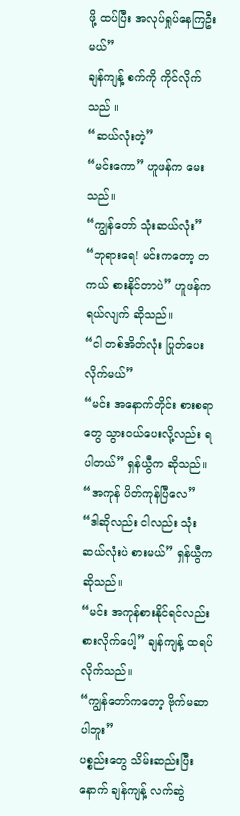ဖို့ ထပ်ပြီး အလုပ်ရှုပ်နေကြဦးမယ်”
ချန်ကျန့် စက်ကို ကိုင်လိုက်သည် ။
“ဆယ်လုံးတဲ့”
“မင်းကော” ဟူဖန်က မေးသည်။
“ကျွန်တော် သုံးဆယ်လုံး”
“ဘုရားရေ! မင်းကတော့ တကယ် စားနိုင်တာပဲ” ဟူဖန်က ရယ်လျက် ဆိုသည်။
“ငါ တစ်အိတ်လုံး ပြုတ်ပေးလိုက်မယ်”
“မင်း အနောက်တိုင်း စားစရာတွေ သွားဝယ်ပေးလို့လည်း ရပါတယ်” ရှန်ယွီက ဆိုသည်။
“အကုန် ပိတ်ကုန်ပြီလေ”
“ဒါဆိုလည်း ငါလည်း သုံးဆယ်လုံးပဲ စားမယ်” ရှန်ယွီက ဆိုသည်။
“မင်း အကုန်စားနိုင်ရင်လည်း စားလိုက်ပေါ့” ချန်ကျန့် ထရပ်လိုက်သည်။
“ကျွန်တော်ကတော့ ဗိုက်မဆာပါဘူး”
ပစ္စည်းတွေ သိမ်းဆည်းပြီးနောက် ချန်ကျန့် လက်ဆွဲ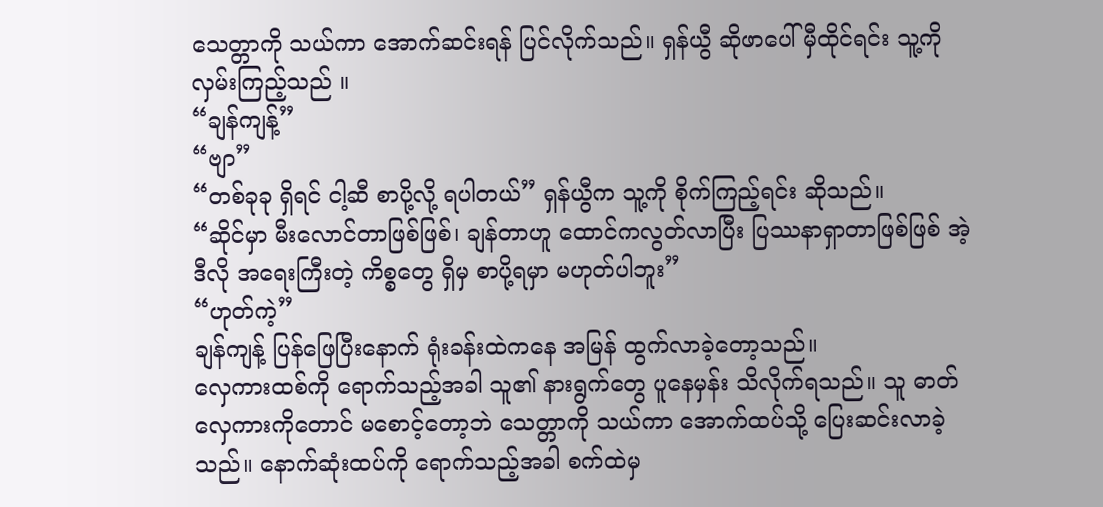သေတ္တာကို သယ်ကာ အောက်ဆင်းရန် ပြင်လိုက်သည်။ ရှန်ယွီ ဆိုဖာပေါ် မှီထိုင်ရင်း သူ့ကို လှမ်းကြည့်သည် ။
“ချန်ကျန့်”
“ဗျာ”
“တစ်ခုခု ရှိရင် ငါ့ဆီ စာပို့လို့ ရပါတယ်” ရှန်ယွီက သူ့ကို စိုက်ကြည့်ရင်း ဆိုသည်။
“ဆိုင်မှာ မီးလောင်တာဖြစ်ဖြစ်၊ ချန်တာဟူ ထောင်ကလွတ်လာပြီး ပြဿနာရှာတာဖြစ်ဖြစ် အဲ့ဒီလို အရေးကြီးတဲ့ ကိစ္စတွေ ရှိမှ စာပို့ရမှာ မဟုတ်ပါဘူး”
“ဟုတ်ကဲ့”
ချန်ကျန့် ပြန်ဖြေပြီးနောက် ရုံးခန်းထဲကနေ အမြန် ထွက်လာခဲ့တော့သည်။
လှေကားထစ်ကို ရောက်သည့်အခါ သူ၏ နားရွက်တွေ ပူနေမှန်း သိလိုက်ရသည်။ သူ ဓာတ်လှေကားကိုတောင် မစောင့်တော့ဘဲ သေတ္တာကို သယ်ကာ အောက်ထပ်သို့ ပြေးဆင်းလာခဲ့သည်။ နောက်ဆုံးထပ်ကို ရောက်သည့်အခါ စက်ထဲမှ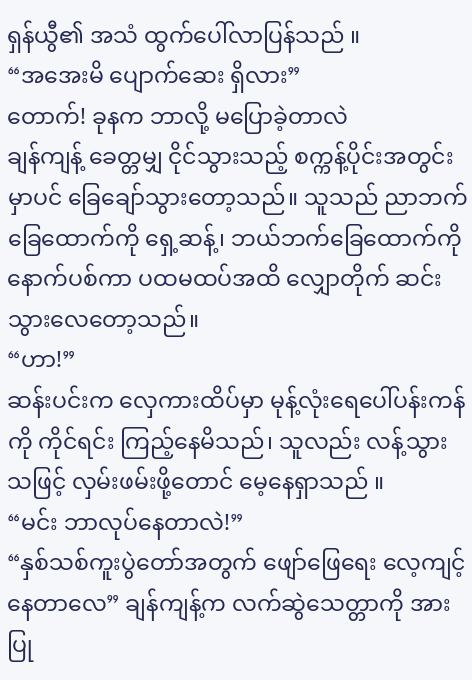ရှန်ယွီ၏ အသံ ထွက်ပေါ်လာပြန်သည် ။
“အအေးမိ ပျောက်ဆေး ရှိလား”
တောက်! ခုနက ဘာလို့ မပြောခဲ့တာလဲ
ချန်ကျန့် ခေတ္တမျှ ငိုင်သွားသည့် စက္ကန့်ပိုင်းအတွင်းမှာပင် ခြေချော်သွားတော့သည်။ သူသည် ညာဘက်ခြေထောက်ကို ရှေ့ဆန့်၊ ဘယ်ဘက်ခြေထောက်ကို နောက်ပစ်ကာ ပထမထပ်အထိ လျှောတိုက် ဆင်းသွားလေတော့သည်။
“ဟာ!”
ဆန်းပင်းက လှေကားထိပ်မှာ မုန့်လုံးရေပေါ်ပန်းကန်ကို ကိုင်ရင်း ကြည့်နေမိသည်၊ သူလည်း လန့်သွားသဖြင့် လှမ်းဖမ်းဖို့တောင် မေ့နေရှာသည် ။
“မင်း ဘာလုပ်နေတာလဲ!”
“နှစ်သစ်ကူးပွဲတော်အတွက် ဖျော်ဖြေရေး လေ့ကျင့်နေတာလေ” ချန်ကျန့်က လက်ဆွဲသေတ္တာကို အားပြု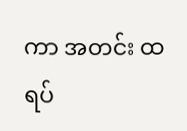ကာ အတင်း ထရပ်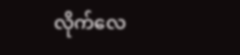လိုက်လေ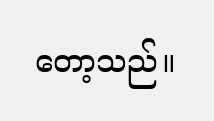တော့သည်။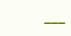___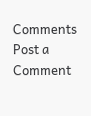Comments
Post a Comment